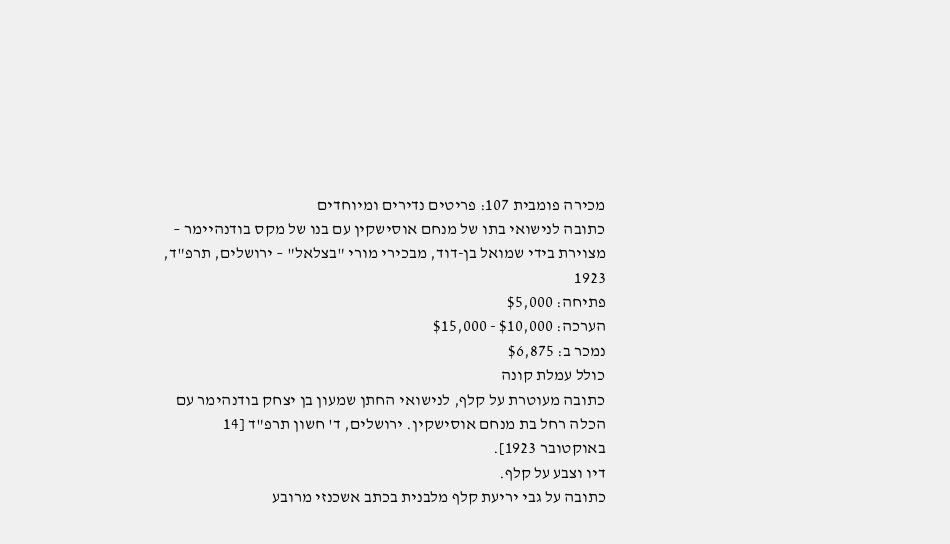מכירה פומבית 107: פריטים נדירים ומיוחדים
כתובה לנישואי בתו של מנחם אוסישקין עם בנו של מקס בודנהיימר – מצוירת בידי שמואל בן-דוד, מבכירי מורי "בצלאל" – ירושלים, תרפ"ד, 1923
פתיחה: $5,000
הערכה: $10,000 - $15,000
נמכר ב: $6,875
כולל עמלת קונה
כתובה מעוטרת על קלף, לנישואי החתן שמעון בן יצחק בודנהימר עם הכלה רחל בת מנחם אוסישקין. ירושלים, ד' חשון תרפ"ד [14 באוקטובר 1923].
דיו וצבע על קלף.
כתובה על גבי יריעת קלף מלבנית בכתב אשכנזי מרובע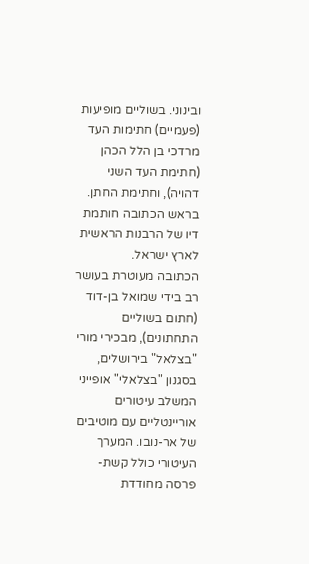ובינוני. בשוליים מופיעות (פעמיים) חתימות העד מרדכי בן הלל הכהן (חתימת העד השני דהויה), וחתימת החתן. בראש הכתובה חותמת דיו של הרבנות הראשית לארץ ישראל.
הכתובה מעוטרת בעושר רב בידי שמואל בן-דוד (חתום בשוליים התחתונים), מבכירי מורי "בצלאל" בירושלים, בסגנון "בצלאלי" אופייני המשלב עיטורים אוריינטליים עם מוטיבים של אר-נובו. המערך העיטורי כולל קשת-פרסה מחודדת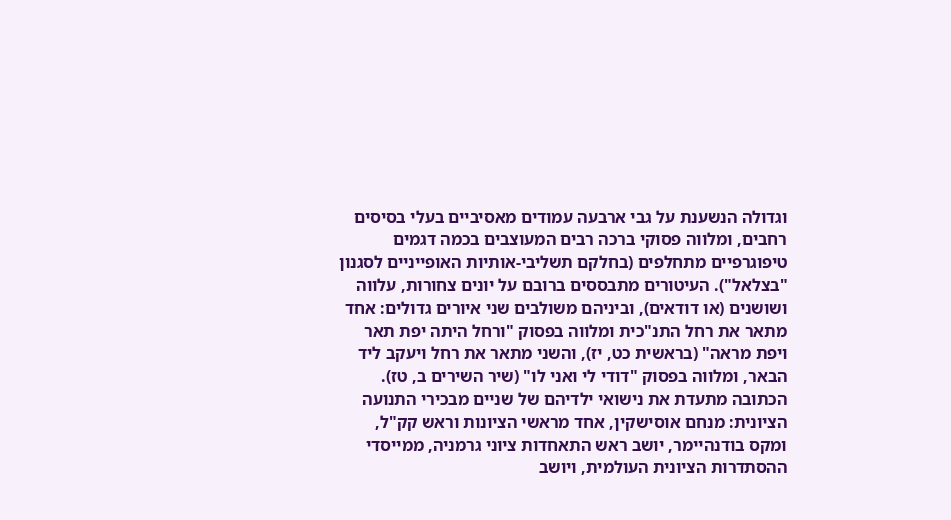וגדולה הנשענת על גבי ארבעה עמודים מאסיביים בעלי בסיסים רחבים, ומלווה פסוקי ברכה רבים המעוצבים בכמה דגמים טיפוגרפיים מתחלפים (בחלקם תשליבי-אותיות האופייניים לסגנון "בצלאל"). העיטורים מתבססים ברובם על יונים צחורות, עלווה ושושנים (או דודאים), וביניהם משולבים שני איורים גדולים: אחד מתאר את רחל התנ"כית ומלווה בפסוק "ורחל היתה יפת תאר ויפת מראה" (בראשית כט, יז), והשני מתאר את רחל ויעקב ליד הבאר, ומלווה בפסוק "דודי לי ואני לו" (שיר השירים ב, טז).
הכתובה מתעדת את נישואי ילדיהם של שניים מבכירי התנועה הציונית: מנחם אוסישקין, אחד מראשי הציונות וראש קק"ל, ומקס בודנהיימר, יושב ראש התאחדות ציוני גרמניה, ממייסדי ההסתדרות הציונית העולמית, ויושב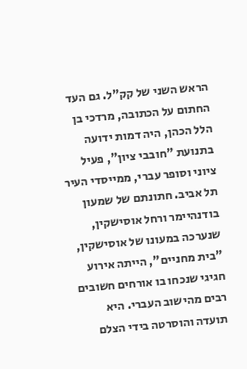הראש השני של קק"ל. גם העד החתום על הכתובה, מרדכי בן הלל הכהן, היה דמות ידועה בתנועת "חובבי ציון", פעיל ציוני וסופר עברי, ממייסדי העיר תל אביב. חתונתם של שמעון בודנהיימר ורחל אוסישקין, שנערכה במעונו של אוסישקין, "בית מחניים", הייתה אירוע חגיגי שנכחו בו אורחים חשובים רבים מהישוב העברי. היא תועדה והוסרטה בידי הצלם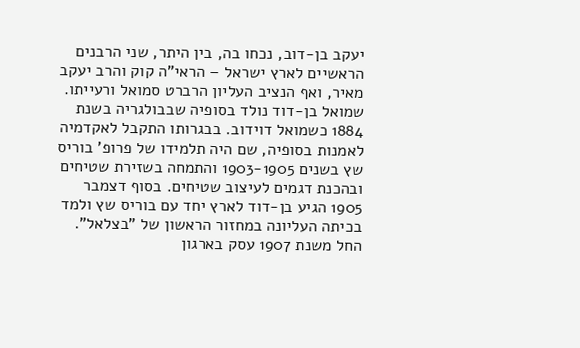יעקב בן-דוב, נכחו בה, בין היתר, שני הרבנים הראשיים לארץ ישראל – הראי"ה קוק והרב יעקב מאיר, ואף הנציב העליון הרברט סמואל ורעייתו.
שמואל בן-דוד נולד בסופיה שבבולגריה בשנת 1884 כשמואל דוידוב. בבגרותו התקבל לאקדמיה לאמנות בסופיה, שם היה תלמידו של פרופ' בוריס שץ בשנים 1903-1905 והתמחה בשזירת שטיחים ובהכנת דגמים לעיצוב שטיחים. בסוף דצמבר 1905 הגיע בן-דוד לארץ יחד עם בוריס שץ ולמד בכיתה העליונה במחזור הראשון של "בצלאל". החל משנת 1907 עסק בארגון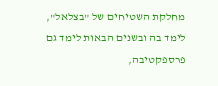מחלקת השטיחים של "בצלאל", לימד בה ובשנים הבאות לימד גם פרספקטיבה,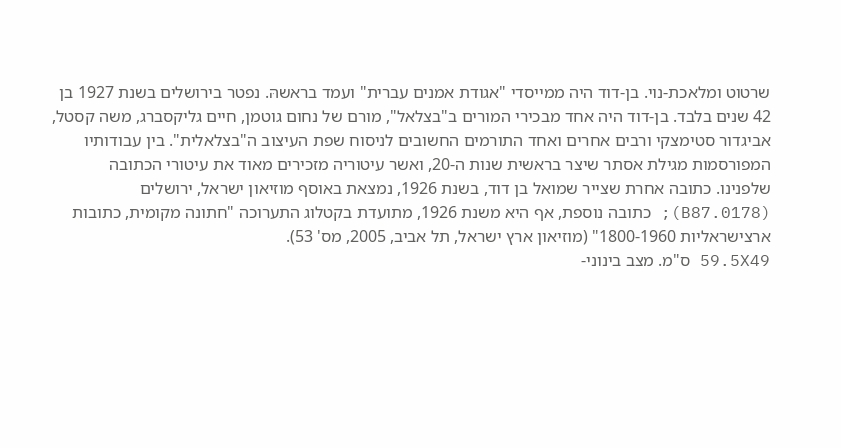שרטוט ומלאכת-נוי. בן-דוד היה ממייסדי "אגודת אמנים עברית" ועמד בראשהּ. נפטר בירושלים בשנת 1927 בן 42 שנים בלבד. בן-דוד היה אחד מבכירי המורים ב"בצלאל", מורם של נחום גוטמן, חיים גליקסברג, משה קסטל, אביגדור סטימצקי ורבים אחרים ואחד התורמים החשובים לניסוח שפת העיצוב ה"בצלאלית". בין עבודותיו המפורסמות מגילת אסתר שיצר בראשית שנות ה-20, ואשר עיטוריה מזכירים מאוד את עיטורי הכתובה שלפנינו. כתובה אחרת שצייר שמואל בן דוד, בשנת 1926, נמצאת באוסף מוזיאון ישראל, ירושלים (B87.0178); כתובה נוספת, אף היא משנת 1926, מתועדת בקטלוג התערוכה "חתונה מקומית, כתובות ארצישראליות 1800-1960" (מוזיאון ארץ ישראל, תל אביב, 2005, מס' 53).
59.5X49 ס"מ. מצב בינוני-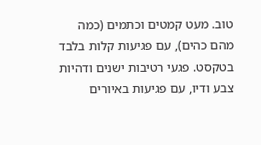טוב. מעט קמטים וכתמים (כמה מהם כהים), עם פגיעות קלות בלבד בטקסט. פגעי רטיבות ישנים ודהיות צבע ודיו, עם פגיעות באיורים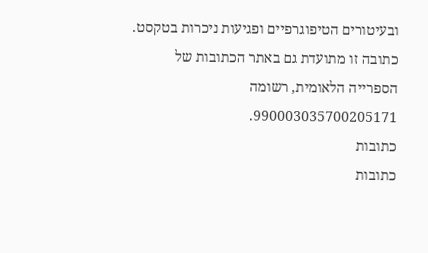ובעיטורים הטיפוגרפיים ופגיעות ניכרות בטקסט.
כתובה זו מתועדת גם באתר הכתובות של הספרייה הלאומית, רשומה 990003035700205171.
כתובות
כתובות